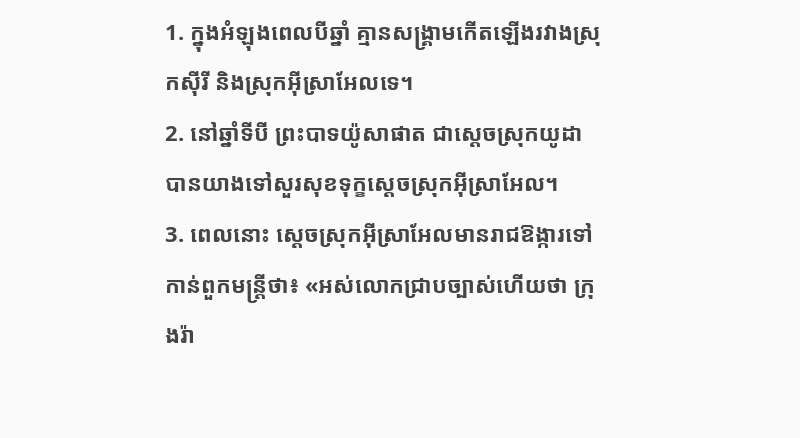1. ក្នុងអំឡុងពេលបីឆ្នាំ គ្មានសង្គ្រាមកើតឡើងរវាងស្រុកស៊ីរី និងស្រុកអ៊ីស្រាអែលទេ។
2. នៅឆ្នាំទីបី ព្រះបាទយ៉ូសាផាត ជាស្ដេចស្រុកយូដា បានយាងទៅសួរសុខទុក្ខស្ដេចស្រុកអ៊ីស្រាអែល។
3. ពេលនោះ ស្ដេចស្រុកអ៊ីស្រាអែលមានរាជឱង្ការទៅកាន់ពួកមន្ត្រីថា៖ «អស់លោកជ្រាបច្បាស់ហើយថា ក្រុងរ៉ា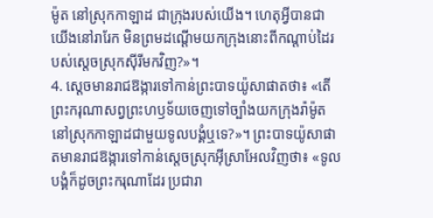ម៉ូត នៅស្រុកកាឡាដ ជាក្រុងរបស់យើង។ ហេតុអ្វីបានជាយើងនៅរារែក មិនព្រមដណ្ដើមយកក្រុងនោះពីកណ្ដាប់ដៃរបស់ស្ដេចស្រុកស៊ីរីមកវិញ?»។
4. ស្ដេចមានរាជឱង្ការទៅកាន់ព្រះបាទយ៉ូសាផាតថា៖ «តើព្រះករុណាសព្វព្រះហឫទ័យចេញទៅច្បាំងយកក្រុងរ៉ាម៉ូត នៅស្រុកកាឡាដជាមួយទូលបង្គំឬទេ?»។ ព្រះបាទយ៉ូសាផាតមានរាជឱង្ការទៅកាន់ស្ដេចស្រុកអ៊ីស្រាអែលវិញថា៖ «ទូលបង្គំក៏ដូចព្រះករុណាដែរ ប្រជារា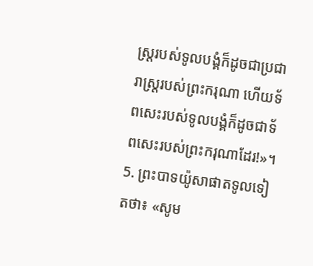ស្ត្ររបស់ទូលបង្គំក៏ដូចជាប្រជារាស្ត្ររបស់ព្រះករុណា ហើយទ័ពសេះរបស់ទូលបង្គំក៏ដូចជាទ័ពសេះរបស់ព្រះករុណាដែរ!»។
5. ព្រះបាទយ៉ូសាផាតទូលទៀតថា៖ «សូម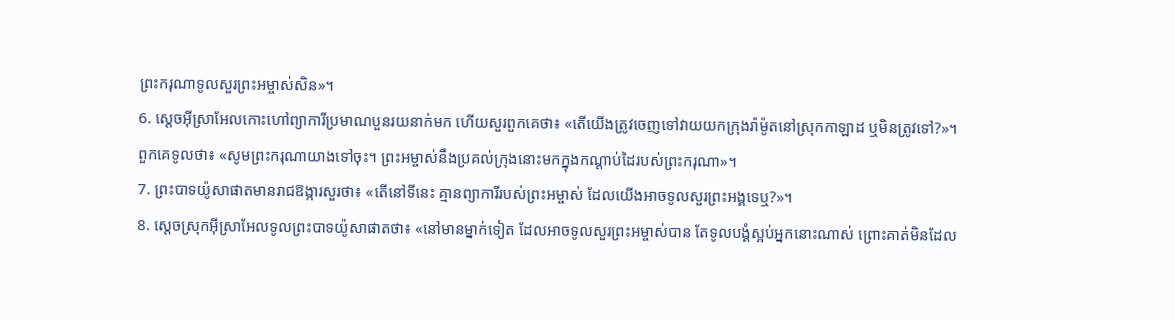ព្រះករុណាទូលសួរព្រះអម្ចាស់សិន»។
6. ស្ដេចអ៊ីស្រាអែលកោះហៅព្យាការីប្រមាណបួនរយនាក់មក ហើយសួរពួកគេថា៖ «តើយើងត្រូវចេញទៅវាយយកក្រុងរ៉ាម៉ូតនៅស្រុកកាឡាដ ឬមិនត្រូវទៅ?»។ ពួកគេទូលថា៖ «សូមព្រះករុណាយាងទៅចុះ។ ព្រះអម្ចាស់នឹងប្រគល់ក្រុងនោះមកក្នុងកណ្ដាប់ដៃរបស់ព្រះករុណា»។
7. ព្រះបាទយ៉ូសាផាតមានរាជឱង្ការសួរថា៖ «តើនៅទីនេះ គ្មានព្យាការីរបស់ព្រះអម្ចាស់ ដែលយើងអាចទូលសួរព្រះអង្គទេឬ?»។
8. ស្ដេចស្រុកអ៊ីស្រាអែលទូលព្រះបាទយ៉ូសាផាតថា៖ «នៅមានម្នាក់ទៀត ដែលអាចទូលសួរព្រះអម្ចាស់បាន តែទូលបង្គំស្អប់អ្នកនោះណាស់ ព្រោះគាត់មិនដែល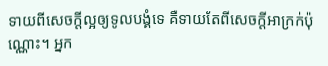ទាយពីសេចក្ដីល្អឲ្យទូលបង្គំទេ គឺទាយតែពីសេចក្ដីអាក្រក់ប៉ុណ្ណោះ។ អ្នក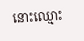នោះឈ្មោះ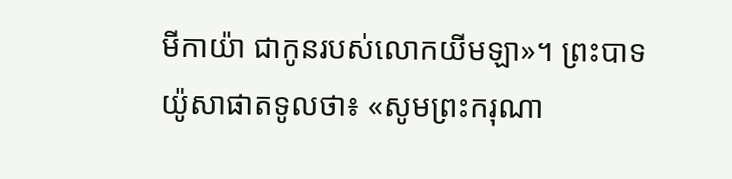មីកាយ៉ា ជាកូនរបស់លោកយីមឡា»។ ព្រះបាទយ៉ូសាផាតទូលថា៖ «សូមព្រះករុណា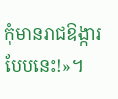កុំមានរាជឱង្ការបែបនេះ!»។